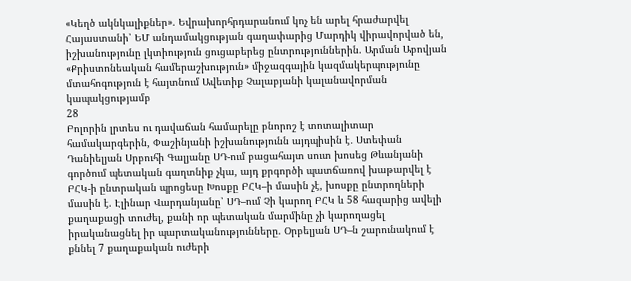«Կեղծ ակնկալիքներ». Եվրախորհրդարանում կոչ են արել հրաժարվել Հայաստանի՝ ԵՄ անդամակցության գաղափարից Մարդիկ վիրավորված են, իշխանությունը լկտիություն ցուցաբերեց ընտրություններին. Արման Աբովյան «Քրիստոնեական համերաշխություն» միջազգային կազմակերպությունը մտահոգություն է հայտնում Ավետիք Չալաբյանի կալանավորման կապակցությամբ
28
Բոլորին լրտես ու դավաճան համարելը բնորոշ է տոտալիտար համակարգերին, Փաշինյանի իշխանությունն այդպիսին է․ Ստեփան Դանիելյան Սրբուհի Գալյանը ՍԴ-ում բացահայտ սուտ խոսեց Թևանյանի գործում պետական գաղտնիք չկա, այդ քրգործի պատճառով խաթարվել է ԲՀԿ-ի ընտրական պրոցեսը Խոսքը ԲՀԿ–ի մասին չէ, խոսքը ընտրողների մասին է. Էլինար Վարդանյանը՝ ՍԴ–ում Չի կարող ԲՀԿ և 58 հազարից ավելի քաղաքացի տուժել, քանի որ պետական մարմինը չի կարողացել իրականացնել իր պարտականությունները. Օրբելյան ՍԴ–ն շարունակում է քննել 7 քաղաքական ուժերի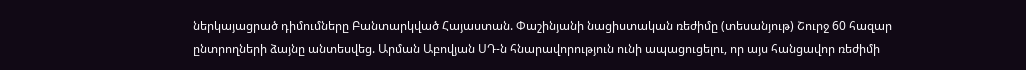ներկայացրած դիմումները Բանտարկված Հայաստան. Փաշինյանի նացիստական ռեժիմը (տեսանյութ) Շուրջ 60 հազար ընտրողների ձայնը անտեսվեց. Արման Աբովյան ՍԴ-ն հնարավորություն ունի ապացուցելու, որ այս հանցավոր ռեժիմի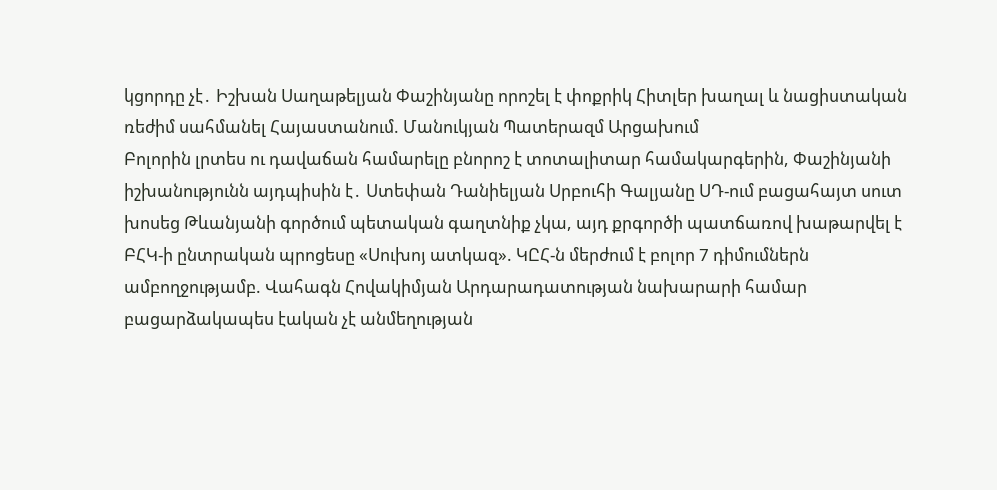կցորդը չէ․ Իշխան Սաղաթելյան Փաշինյանը որոշել է փոքրիկ Հիտլեր խաղալ և նացիստական ռեժիմ սահմանել Հայաստանում. Մանուկյան Պատերազմ Արցախում
Բոլորին լրտես ու դավաճան համարելը բնորոշ է տոտալիտար համակարգերին, Փաշինյանի իշխանությունն այդպիսին է․ Ստեփան Դանիելյան Սրբուհի Գալյանը ՍԴ-ում բացահայտ սուտ խոսեց Թևանյանի գործում պետական գաղտնիք չկա, այդ քրգործի պատճառով խաթարվել է ԲՀԿ-ի ընտրական պրոցեսը «Սուխոյ ատկազ». ԿԸՀ-ն մերժում է բոլոր 7 դիմումներն ամբողջությամբ. Վահագն Հովակիմյան Արդարադատության նախարարի համար բացարձակապես էական չէ անմեղության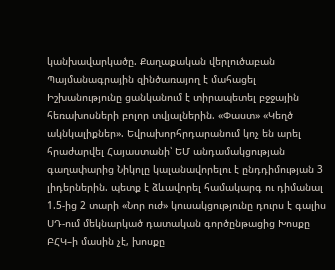կանխավարկածը. Քաղաքական վերլուծաբան Պայմանագրային զինծառայող է մահացել Իշխանությունը ցանկանում է տիրապետել բջջային հեռախոսների բոլոր տվյալներին. «Փաստ» «Կեղծ ակնկալիքներ». Եվրախորհրդարանում կոչ են արել հրաժարվել Հայաստանի՝ ԵՄ անդամակցության գաղափարից Նիկոլը կալանավորելու է ընդդիմության 3 լիդերներին. պետք է ձևավորել համակարգ ու դիմանալ 1.5-ից 2 տարի «Նոր ուժ» կուսակցությունը դուրս է գալիս ՍԴ-ում մեկնարկած դատական գործընթացից Խոսքը ԲՀԿ–ի մասին չէ, խոսքը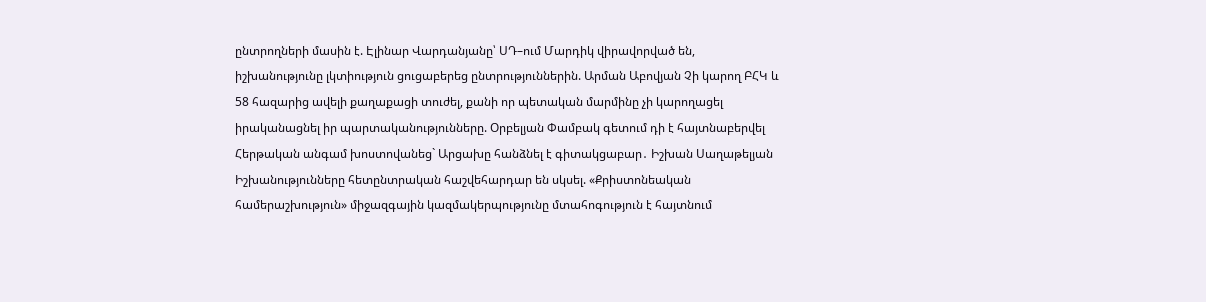ընտրողների մասին է. Էլինար Վարդանյանը՝ ՍԴ–ում Մարդիկ վիրավորված են, իշխանությունը լկտիություն ցուցաբերեց ընտրություններին. Արման Աբովյան Չի կարող ԲՀԿ և 58 հազարից ավելի քաղաքացի տուժել, քանի որ պետական մարմինը չի կարողացել իրականացնել իր պարտականությունները. Օրբելյան Փամբակ գետում դի է հայտնաբերվել Հերթական անգամ խոստովանեց` Արցախը հանձնել է գիտակցաբար․ Իշխան Սաղաթելյան Իշխանությունները հետընտրական հաշվեհարդար են սկսել. «Քրիստոնեական համերաշխություն» միջազգային կազմակերպությունը մտահոգություն է հայտնում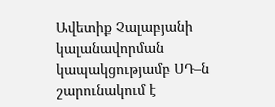Ավետիք Չալաբյանի կալանավորման կապակցությամբ ՍԴ–ն շարունակում է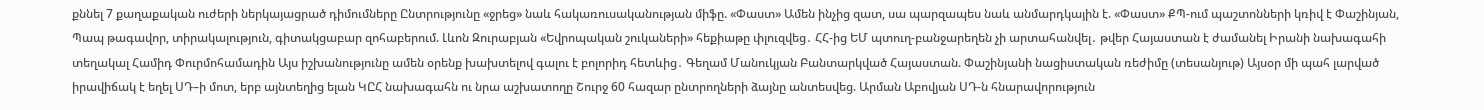քննել 7 քաղաքական ուժերի ներկայացրած դիմումները Ընտրությունը «ջրեց» նաև հակառուսականության միֆը. «Փաստ» Ամեն ինչից զատ, սա պարզապես նաև անմարդկային է. «Փաստ» ՔՊ-ում պաշտոնների կռիվ է Փաշինյան, Պապ թագավոր, տիրակալություն, գիտակցաբար զոհաբերում. Լևոն Զուրաբյան «Եվրոպական շուկաների» հեքիաթը փլուզվեց․ ՀՀ-ից ԵՄ պտուղ-բանջարեղեն չի արտահանվել․ թվեր Հայաստան է ժամանել Իրանի նախագահի տեղակալ Համիդ Փուրմոհամադին Այս իշխանությունը ամեն օրենք խախտելով գալու է բոլորիդ հետևից․ Գեղամ Մանուկյան Բանտարկված Հայաստան. Փաշինյանի նացիստական ռեժիմը (տեսանյութ) Այսօր մի պահ լարված իրավիճակ է եղել ՍԴ–ի մոտ, երբ այնտեղից ելան ԿԸՀ նախագահն ու նրա աշխատողը Շուրջ 60 հազար ընտրողների ձայնը անտեսվեց. Արման Աբովյան ՍԴ-ն հնարավորություն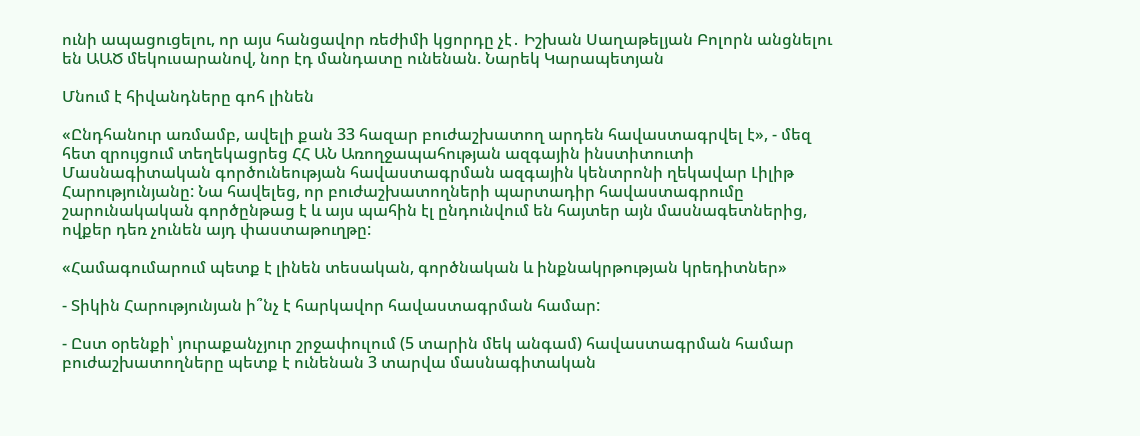ունի ապացուցելու, որ այս հանցավոր ռեժիմի կցորդը չէ․ Իշխան Սաղաթելյան Բոլորն անցնելու են ԱԱԾ մեկուսարանով, նոր էդ մանդատը ունենան. Նարեկ Կարապետյան

Մնում է հիվանդները գոհ լինեն

«Ընդհանուր առմամբ, ավելի քան 33 հազար բուժաշխատող արդեն հավաստագրվել է», - մեզ հետ զրույցում տեղեկացրեց ՀՀ ԱՆ Առողջապահության ազգային ինստիտուտի Մասնագիտական գործունեության հավաստագրման ազգային կենտրոնի ղեկավար Լիլիթ Հարությունյանը: Նա հավելեց, որ բուժաշխատողների պարտադիր հավաստագրումը շարունակական գործընթաց է և այս պահին էլ ընդունվում են հայտեր այն մասնագետներից, ովքեր դեռ չունեն այդ փաստաթուղթը:

«Համագումարում պետք է լինեն տեսական, գործնական և ինքնակրթության կրեդիտներ»

- Տիկին Հարությունյան ի՞նչ է հարկավոր հավաստագրման համար:

- Ըստ օրենքի՝ յուրաքանչյուր շրջափուլում (5 տարին մեկ անգամ) հավաստագրման համար բուժաշխատողները պետք է ունենան 3 տարվա մասնագիտական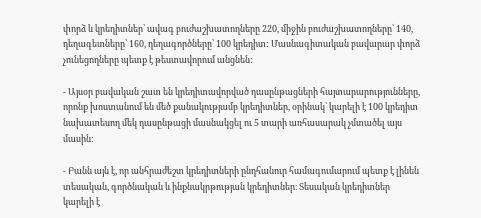փորձ և կրեդիտներ՝ ավագ բուժաշխատողները 220, միջին բուժաշխատողները՝ 140, դեղագետները՝ 160, դեղագործները՝ 100 կրեդիտ: Մասնագիտական բավարար փորձ չունեցողները պետք է թեստավորում անցնեն:

- Այսօր բավական շատ են կրեդիտավորված դասընթացների հայտարարությունները, որոնք խոստանում են մեծ քանակությամբ կրեդիտներ, օրինակ՝ կարելի է 100 կրեդիտ նախատեսող մեկ դասընթացի մասնակցել ու 5 տարի առհասարակ չմտածել այս մասին:

- Բանն այն է, որ անհրաժեշտ կրեդիտների ընդհանուր համագումարում պետք է լինեն տեսական, գործնական և ինքնակրթության կրեդիտներ։ Տեսական կրեդիտներ կարելի է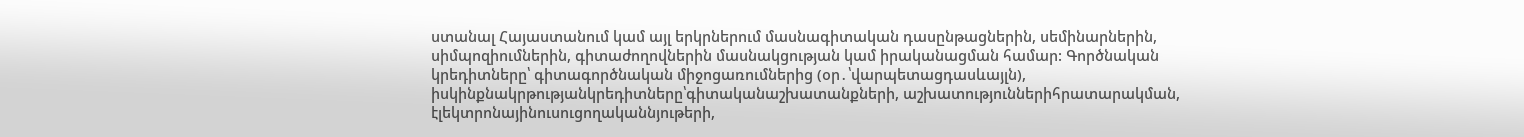ստանալ Հայաստանում կամ այլ երկրներում մասնագիտական դասընթացներին, սեմինարներին, սիմպոզիումներին, գիտաժողովներին մասնակցության կամ իրականացման համար: Գործնական կրեդիտները՝ գիտագործնական միջոցառումներից (օր․՝վարպետացդասևայլն), իսկինքնակրթությանկրեդիտները՝գիտականաշխատանքների, աշխատություններիհրատարակման, էլեկտրոնայինուսուցողականնյութերի,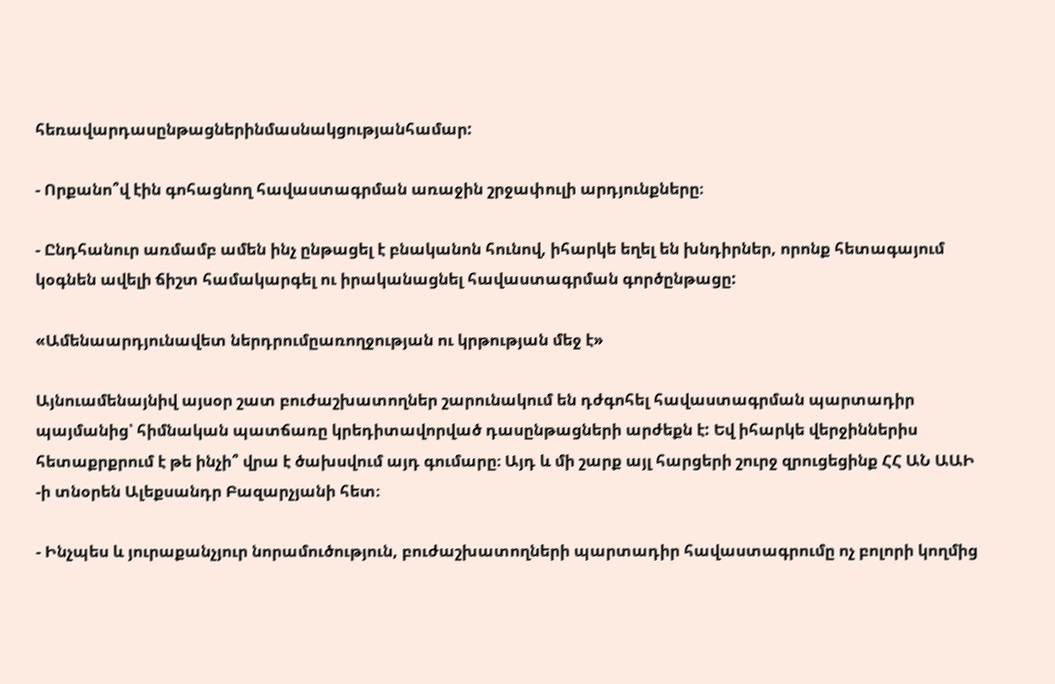հեռավարդասընթացներինմասնակցությանհամար:

- Որքանո՞վ էին գոհացնող հավաստագրման առաջին շրջափուլի արդյունքները։

- Ընդհանուր առմամբ ամեն ինչ ընթացել է բնականոն հունով, իհարկե եղել են խնդիրներ, որոնք հետագայում կօգնեն ավելի ճիշտ համակարգել ու իրականացնել հավաստագրման գործընթացը:

«Ամենաարդյունավետ ներդրումըառողջության ու կրթության մեջ է»

Այնուամենայնիվ այսօր շատ բուժաշխատողներ շարունակում են դժգոհել հավաստագրման պարտադիր պայմանից՝ հիմնական պատճառը կրեդիտավորված դասընթացների արժեքն է: Եվ իհարկե վերջիններիս հետաքրքրում է թե ինչի՞ վրա է ծախսվում այդ գումարը։ Այդ և մի շարք այլ հարցերի շուրջ զրուցեցինք ՀՀ ԱՆ ԱԱԻ -ի տնօրեն Ալեքսանդր Բազարչյանի հետ։

- Ինչպես և յուրաքանչյուր նորամուծություն, բուժաշխատողների պարտադիր հավաստագրումը ոչ բոլորի կողմից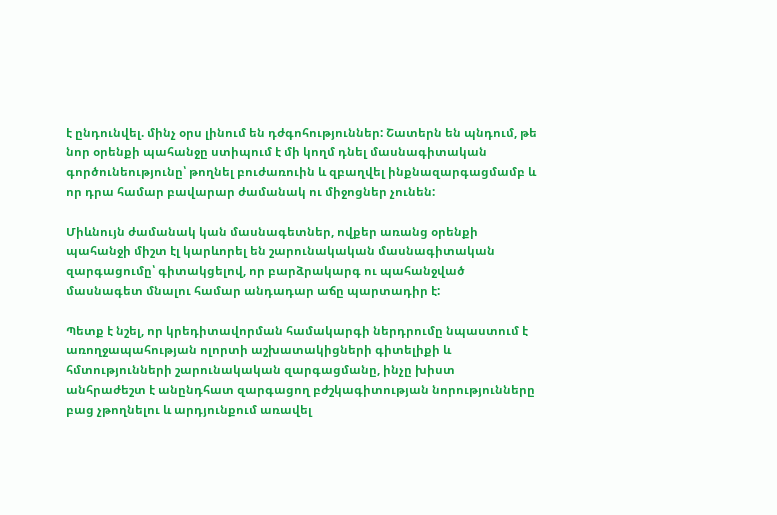է ընդունվել. մինչ օրս լինում են դժգոհություններ: Շատերն են պնդում, թե նոր օրենքի պահանջը ստիպում է մի կողմ դնել մասնագիտական գործունեությունը՝ թողնել բուժառուին և զբաղվել ինքնազարգացմամբ և որ դրա համար բավարար ժամանակ ու միջոցներ չունեն:

Միևնույն ժամանակ կան մասնագետներ, ովքեր առանց օրենքի պահանջի միշտ էլ կարևորել են շարունակական մասնագիտական զարգացումը՝ գիտակցելով, որ բարձրակարգ ու պահանջված մասնագետ մնալու համար անդադար աճը պարտադիր է:

Պետք է նշել, որ կրեդիտավորման համակարգի ներդրումը նպաստում է առողջապահության ոլորտի աշխատակիցների գիտելիքի և հմտությունների շարունակական զարգացմանը, ինչը խիստ անհրաժեշտ է անընդհատ զարգացող բժշկագիտության նորությունները բաց չթողնելու և արդյունքում առավել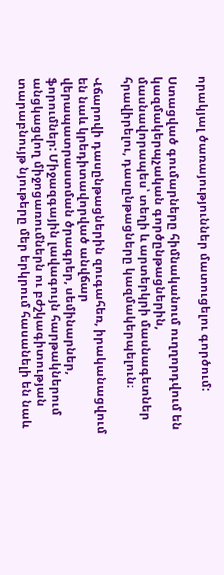որակյալ ծառայություններ մատուցելու գործում:

Ստացված գումարները հիմնականում ուղղորդվում են կազմակերպչական գործընթացներին, մասնավորապես՝ տեղի և արտերկրի մասնագետներ հրավիրելու, դասընթացները կազմակերպելուն։

Վճարովի դասընթացներին զուգահեռ, իրականացվում են նաև կրեդիտավորված անվճար վերապատրաստման ծրագրեր, սեմինարներ, ֆորումներ: Միջազգային լավագույն հարթակներում անցկացվող միջոցառումներն ու բժշկագիտության տարաբնույթ նյութերը մեր երկրում հասանելի են նաև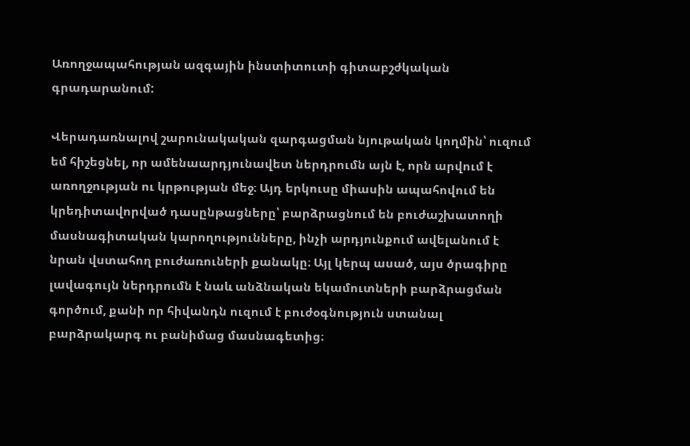Առողջապահության ազգային ինստիտուտի գիտաբշժկական գրադարանում:

Վերադառնալով շարունակական զարգացման նյութական կողմին՝ ուզում եմ հիշեցնել, որ ամենաարդյունավետ ներդրումն այն է, որն արվում է առողջության ու կրթության մեջ։ Այդ երկուսը միասին ապահովում են կրեդիտավորված դասընթացները՝ բարձրացնում են բուժաշխատողի մասնագիտական կարողությունները, ինչի արդյունքում ավելանում է նրան վստահող բուժառուների քանակը։ Այլ կերպ ասած, այս ծրագիրը լավագույն ներդրումն է նաև անձնական եկամուտների բարձրացման գործում, քանի որ հիվանդն ուզում է բուժօգնություն ստանալ բարձրակարգ ու բանիմաց մասնագետից։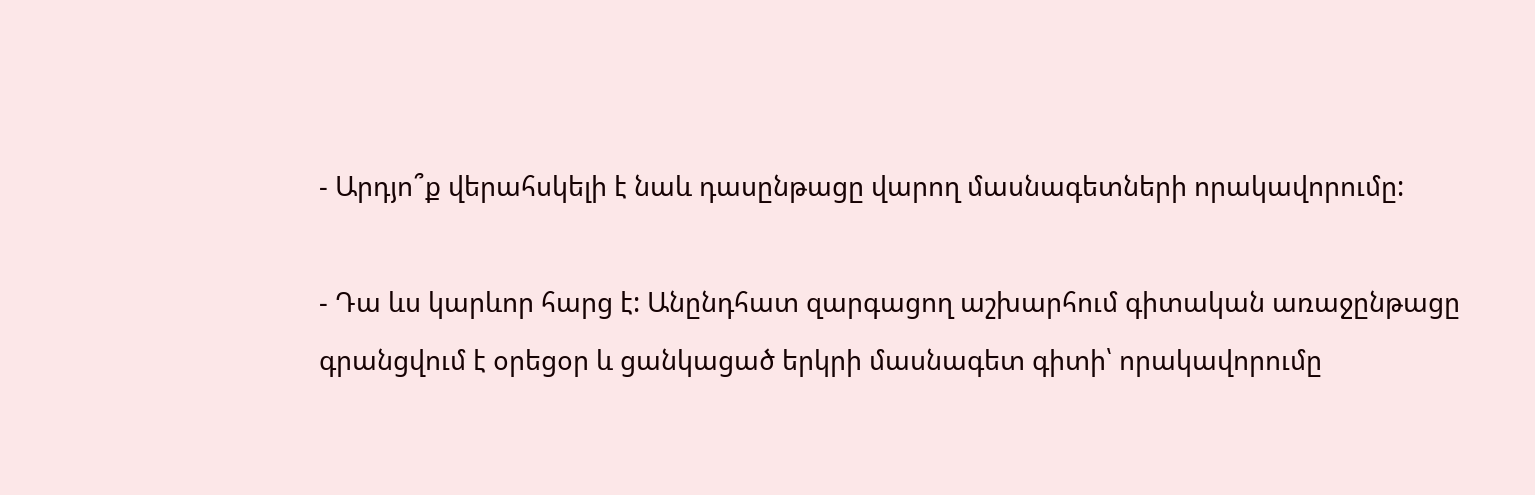- Արդյո՞ք վերահսկելի է նաև դասընթացը վարող մասնագետների որակավորումը:

- Դա ևս կարևոր հարց է: Անընդհատ զարգացող աշխարհում գիտական առաջընթացը գրանցվում է օրեցօր և ցանկացած երկրի մասնագետ գիտի՝ որակավորումը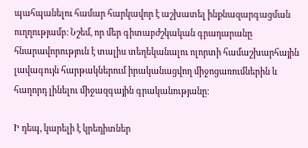պահպանելու համար հարկավոր է աշխատել ինքնազարգացման ուղղությամբ։ Նշեմ, որ մեր գիտաբժշկական գրադարանը հնարավորություն է տալիս տեղեկանալու ոլորտի համաշխարհային լավագույն հարթակներում իրականացվող միջոցառումներին և հաղորդ լինելու միջազգային գրականությանը։

Ի դեպ, կարելի է կրեդիտներ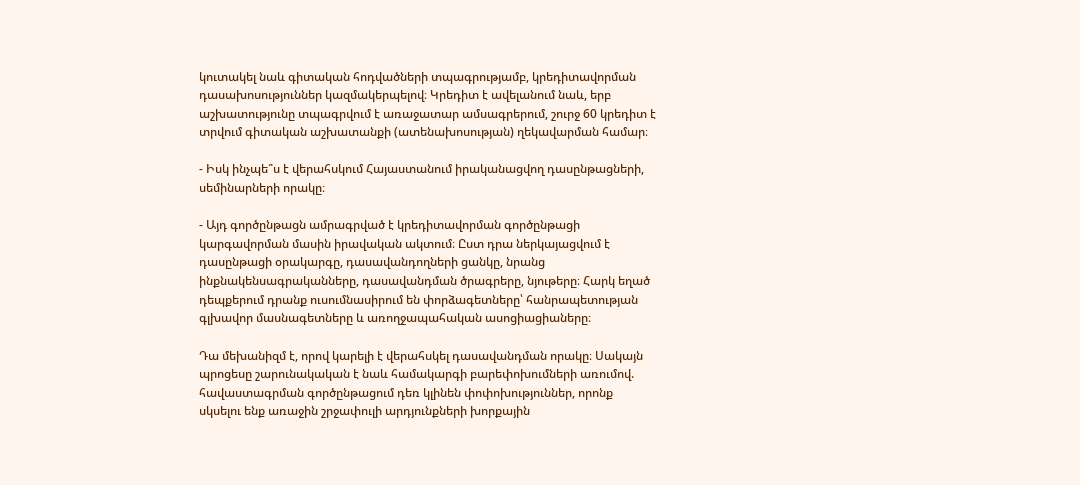կուտակել նաև գիտական հոդվածների տպագրությամբ, կրեդիտավորման դասախոսություններ կազմակերպելով։ Կրեդիտ է ավելանում նաև, երբ աշխատությունը տպագրվում է առաջատար ամսագրերում, շուրջ 60 կրեդիտ է տրվում գիտական աշխատանքի (ատենախոսության) ղեկավարման համար։

- Իսկ ինչպե՞ս է վերահսկում Հայաստանում իրականացվող դասընթացների, սեմինարների որակը։

- Այդ գործընթացն ամրագրված է կրեդիտավորման գործընթացի կարգավորման մասին իրավական ակտում։ Ըստ դրա ներկայացվում է դասընթացի օրակարգը, դասավանդողների ցանկը, նրանց ինքնակենսագրականները, դասավանդման ծրագրերը, նյութերը։ Հարկ եղած դեպքերում դրանք ուսումնասիրում են փորձագետները՝ հանրապետության գլխավոր մասնագետները և առողջապահական ասոցիացիաները։

Դա մեխանիզմ է, որով կարելի է վերահսկել դասավանդման որակը։ Սակայն պրոցեսը շարունակական է նաև համակարգի բարեփոխումների առումով. հավաստագրման գործընթացում դեռ կլինեն փոփոխություններ, որոնք սկսելու ենք առաջին շրջափուլի արդյունքների խորքային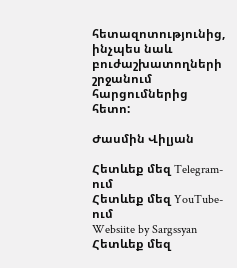հետազոտությունից, ինչպես նաև բուժաշխատողների շրջանում հարցումներից հետո:

Ժասմին Վիլյան

Հետևեք մեզ Telegram-ում
Հետևեք մեզ YouTube-ում
Websiite by Sargssyan
Հետևեք մեզ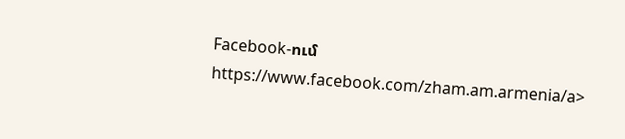Facebook-ում https://www.facebook.com/zham.am.armenia/a>